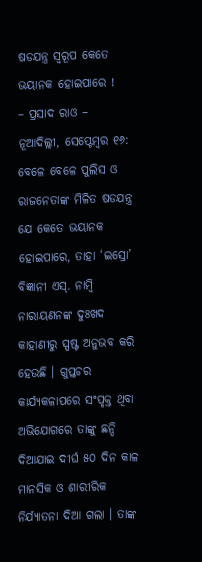ଷଡଯନ୍ତ୍ର ସ୍ୱରୂପ କେତେ ଭୟାନକ ହୋଇପାରେ !
– ପ୍ରସାଦ ରାଓ –
ନୂଆଦିଲ୍ଲୀ, ସେପ୍ଟେମ୍ବର ୧୬: ବେଳେ ବେଳେ ପୁଲିସ ଓ ରାଜନେତାଙ୍କ ମିଳିତ ଷଡଯନ୍ତ୍ର ଯେ କେତେ ଭୟାନକ ହୋଇପାରେ, ତାହା ‘ଇସ୍ରୋ’ ବିଜ୍ଞାନୀ ଏସ୍. ନାମ୍ବି ନାରାୟଣନଙ୍କ ଦୁଃଖଦ କାହାଣୀରୁ ସ୍ପଷ୍ଟ ଅନୁଭବ କରି ହେଉଛି । ଗୁପ୍ତଚର କାର୍ଯ୍ୟକଳାପରେ ସଂପୃକ୍ତ ଥିବା ଅଭିଯୋଗରେ ତାଙ୍କୁ ଛନ୍ଦି ଦିଆଯାଇ ଦୀର୍ଘ ୫୦ ଦିନ କାଳ ମାନସିକ ଓ ଶାରୀରିକ ନିର୍ଯ୍ୟାତନା ଦିଆ ଗଲା । ତାଙ୍କ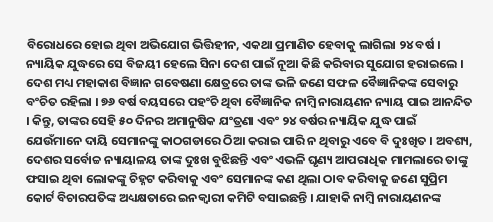ବିରୋଧରେ ହୋଇ ଥିବା ଅଭିଯୋଗ ଭିତ୍ତିହୀନ, ଏକଥା ପ୍ରମାଣିତ ହେବାକୁ ଲାଗିଲା ୨୪ ବର୍ଷ । ନ୍ୟାୟିକ ଯୁଦ୍ଧରେ ସେ ବିଜୟୀ ହେଲେ ସିନା ଦେଶ ପାଇଁ ନୂଆ କିଛି କରିବାର ସୁଯୋଗ ହରାଇଲେ । ଦେଶ ମଧ୍ୟ ମହାକାଶ ବିଜ୍ଞାନ ଗବେଷଣା କ୍ଷେତ୍ରରେ ତାଙ୍କ ଭଳି ଜଣେ ସଫଳ ବୈଜ୍ଞାନିକଙ୍କ ସେବାରୁ ବଂଚିତ ରହିଲା । ୭୬ ବର୍ଷ ବୟସରେ ପହଂଚି ଥିବା ବୈଜ୍ଞାନିକ ନାମ୍ବି ନାରାୟଣନ ନ୍ୟାୟ ପାଇ ଆନନ୍ଦିତ । କିନ୍ତୁ, ତାଙ୍କର ସେହି ୫୦ ଦିନର ଅମାନୁଷିକ ଯଂତ୍ରଣା ଏବଂ ୨୪ ବର୍ଷର ନ୍ୟାୟିକ ଯୁଦ୍ଧ ପାଇଁ ଯେଉଁମାନେ ଦାୟି ସେମାନଙ୍କୁ କାଠଗଡାରେ ଠିଆ କରାଇ ପାରି ନ ଥିବାରୁ ଏବେ ବି ଦୁଃଖିତ । ଅବଶ୍ୟ, ଦେଶର ସର୍ବୋଚ୍ଚ ନ୍ୟାୟାଳୟ ତାଙ୍କ ଦୁଃଖ ବୁଝିଛନ୍ତି ଏବଂ ଏଭଳି ଘୃଣ୍ୟ ଆପରାଧିକ ମାମଲାରେ ତାଙ୍କୁ ଫସାଇ ଥିବା ଲୋକଙ୍କୁ ଚିହ୍ନଟ କରିବାକୁ ଏବଂ ସେମାନଙ୍କ କଣ ଥିଲା ଠାବ କରିବାକୁ ଜଣେ ସୁପ୍ରିମ କୋର୍ଟ ବିଚାରପତିଙ୍କ ଅଧ୍ୟକ୍ଷତାରେ ଇନକ୍ୱାରୀ କମିଟି ବସାଇଛନ୍ତି । ଯାହାକି ନାମ୍ବି ନାରାୟଣନଙ୍କ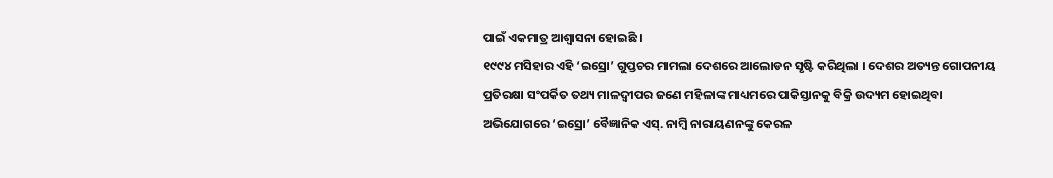ପାଇଁ ଏକମାତ୍ର ଆଶ୍ୱାସନା ହୋଇଛି ।
୧୯୯୪ ମସିହାର ଏହି ‘ଇସ୍ରୋ’ ଗୁପ୍ତଚର ମାମଲା ଦେଶରେ ଆଲୋଡନ ସୃଷ୍ଟି କରିଥିଲା । ଦେଶର ଅତ୍ୟନ୍ତ ଗୋପନୀୟ ପ୍ରତିରକ୍ଷା ସଂପର୍କିତ ତଥ୍ୟ ମାଳଦ୍ୱୀପର ଜଣେ ମହିଳାଙ୍କ ମାଧ୍ୟମରେ ପାକିସ୍ତାନକୁ ବିକ୍ରି ଉଦ୍ୟମ ହୋଇଥିବା ଅଭିଯୋଗରେ ‘ଇସ୍ରୋ’ ବୈଜ୍ଞାନିକ ଏସ୍. ନାମ୍ବି ନାରାୟଣନଙ୍କୁ କେରଳ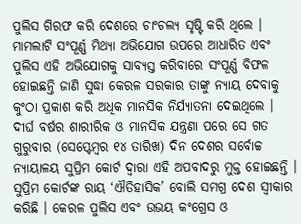ପୁଲିସ ଗିରଫ କରି ଦେଶରେ ଚାଂଚଲ୍ୟ ସୃଷ୍ଟି କରି ଥିଲେ । ମାମଲାଟି ସଂପୂର୍ଣ୍ଣ ମିଥ୍ୟା ଅଭିଯୋଗ ଉପରେ ଆଧାରିତ ଏବଂ ପୁଲିସ ଏହି ଅଭିଯୋଗକୁ ସାବ୍ୟସ୍ତ କରିବାରେ ସଂପୂର୍ଣ୍ଣ ବିଫଳ ହୋଇଛନ୍ତି ଜାଣି ସୁଦ୍ଧା କେରଳ ସରକାର ତାଙ୍କୁ ନ୍ୟାୟ ଦେବାକୁ କୁଂଠା ପ୍ରକାଶ କରି ଅଧିକ ମାନସିକ ନିର୍ଯ୍ୟାତନା ଦେଇଥିଲେ । ଦୀର୍ଘ ବର୍ଷର ଶାରୀରିକ ଓ ମାନସିକ ଯନ୍ତ୍ରଣା ପରେ ସେ ଗତ ଗୁରୁବାର (ସେପ୍ଟେମ୍ବର ୧୪ ତାରିଖ) ଦିନ ଦେଶର ସର୍ବୋଚ୍ଚ ନ୍ୟାୟାଳୟ ସୁପ୍ରିମ କୋର୍ଟ ଦ୍ୱାରା ଏହି ଅପବାଦରୁ ମୁକ୍ତ ହୋଇଛନ୍ତି । ସୁପ୍ରିମ କୋର୍ଟଙ୍କ ରାୟ ‘ଐତିହାସିକ’ ବୋଲି ସମଗ୍ର ଦେଶ ସ୍ୱୀକାର କରିଛି । କେରଳ ପୁଲିସ ଏବଂ ଉଭୟ କଂଗ୍ରେସ ଓ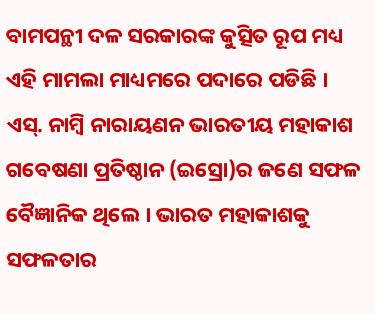ବାମପନ୍ଥୀ ଦଳ ସରକାରଙ୍କ କୁତ୍ସିତ ରୂପ ମଧ୍ୟ ଏହି ମାମଲା ମାଧ୍ୟମରେ ପଦାରେ ପଡିଛି ।
ଏସ୍. ନାମ୍ବି ନାରାୟଣନ ଭାରତୀୟ ମହାକାଶ ଗବେଷଣା ପ୍ରତିଷ୍ଠାନ (ଇସ୍ରୋ)ର ଜଣେ ସଫଳ ବୈଜ୍ଞାନିକ ଥିଲେ । ଭାରତ ମହାକାଶକୁ ସଫଳତାର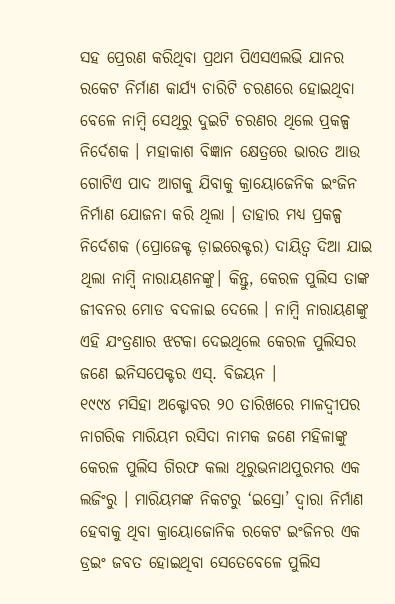ସହ ପ୍ରେରଣ କରିଥିବା ପ୍ରଥମ ପିଏସଏଲଭି ଯାନର ରକେଟ ନିର୍ମାଣ କାର୍ଯ୍ୟ ଚାରିଟି ଚରଣରେ ହୋଇଥିବା ବେଳେ ନାମ୍ବି ସେଥିରୁ ଦୁଇଟି ଚରଣର ଥିଲେ ପ୍ରକଳ୍ପ ନିର୍ଦେଶକ । ମହାକାଶ ବିଜ୍ଞାନ କ୍ଷେତ୍ରରେ ଭାରତ ଆଉ ଗୋଟିଏ ପାଦ ଆଗକୁ ଯିବାକୁ କ୍ରାୟୋଜେନିକ ଇଂଜିନ ନିର୍ମାଣ ଯୋଜନା କରି ଥିଲା । ତାହାର ମଧ୍ୟ ପ୍ରକଳ୍ପ ନିର୍ଦେଶକ (ପ୍ରୋଜେକ୍ଟ ଡ଼ାଇରେକ୍ଟର) ଦାୟିତ୍ୱ ଦିଆ ଯାଇ ଥିଲା ନାମ୍ବି ନାରାୟଣନଙ୍କୁ। କିନ୍ତୁ, କେରଳ ପୁଲିସ ତାଙ୍କ ଜୀବନର ମୋଡ ବଦଳାଇ ଦେଲେ । ନାମ୍ବି ନାରାୟଣଙ୍କୁ ଏହି ଯଂତ୍ରଣାର ଝଟକା ଦେଇଥିଲେ କେରଳ ପୁଲିସର ଜଣେ ଇନିସପେକ୍ଟର ଏସ୍. ବିଜୟନ ।
୧୯୯୪ ମସିହା ଅକ୍ଟୋବର ୨୦ ତାରିଖରେ ମାଳଦ୍ୱୀପର ନାଗରିକ ମାରିୟମ ରସିଦା ନାମକ ଜଣେ ମହିଳାଙ୍କୁ କେରଳ ପୁଲିସ ଗିରଫ କଲା ଥିରୁଭନାଥପୁରମର ଏକ ଲଜିଂରୁ । ମାରିୟମଙ୍କ ନିକଟରୁ ‘ଇସ୍ରୋ’ ଦ୍ୱାରା ନିର୍ମାଣ ହେବାକୁ ଥିବା କ୍ରାୟୋଜୋନିକ ରକେଟ ଇଂଜିନର ଏକ ଡ୍ରଇଂ ଜବତ ହୋଇଥିବା ସେତେବେଳେ ପୁଲିସ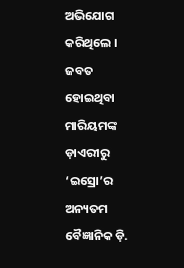ଅଭିଯୋଗ କରିଥିଲେ । ଜବତ ହୋଇଥିବା ମାରିୟମଙ୍କ ଡ଼ାଏରୀରୁ ‘ଇସ୍ରୋ’ର ଅନ୍ୟତମ ବୈଜ୍ଞାନିକ ଡ଼ି.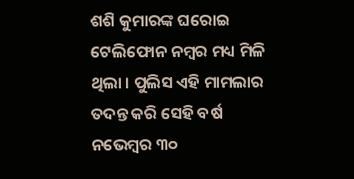ଶଶି କୁମାରଙ୍କ ଘରୋଇ ଟେଲିଫୋନ ନମ୍ବର ମଧ୍ୟ ମିଳି ଥିଲା । ପୁଲିସ ଏହି ମାମଲାର ତଦନ୍ତ କରି ସେହି ବର୍ଷ ନଭେମ୍ବର ୩୦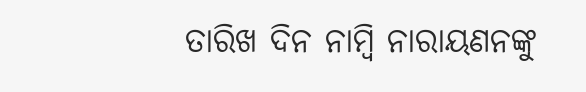ତାରିଖ ଦିନ ନାମ୍ବି ନାରାୟଣନଙ୍କୁ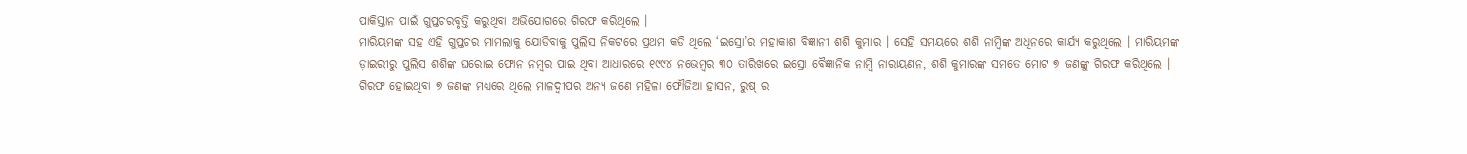ପାକିସ୍ତାନ ପାଇଁ ଗୁପ୍ତଚରବୃତ୍ତି କରୁଥିବା ଅଭିଯୋଗରେ ଗିରଫ କରିଥିଲେ ।
ମାରିୟମଙ୍କ ସହ ଏହି ଗୁପ୍ତଚର ମାମଲାକୁ ଯୋଡିବାକୁ ପୁଲିସ ନିକଟରେ ପ୍ରଥମ କଡି ଥିଲେ ‘ଇସ୍ରୋ’ର ମହାକାଶ ବିଜ୍ଞାନୀ ଶଶି କୁମାର । ସେହି ସମୟରେ ଶଶି ନାମ୍ବିଙ୍କ ଅଧିନରେ କାର୍ଯ୍ୟ କରୁଥିଲେ । ମାରିୟମଙ୍କ ଡ଼ାଇରୀରୁ ପୁଲିସ ଶଶିଙ୍କ ଘରୋଇ ଫୋନ ନମ୍ବର ପାଇ ଥିବା ଆଧାରରେ ୧୯୯୪ ନଭେମ୍ବର ୩୦ ତାରିଖରେ ଇସ୍ରୋ ବୈଜ୍ଞାନିକ ନାମ୍ବି ନାରାୟଣନ, ଶଶି କୁମାରଙ୍କ ସମତେ ମୋଟ ୭ ଜଣଙ୍କୁ ଗିରଫ କରିଥିଲେ । ଗିରଫ ହୋଇଥିବା ୭ ଜଣଙ୍କ ମଧ୍ୟରେ ଥିଲେ ମାଳଦ୍ୱୀପର ଅନ୍ୟ ଜଣେ ମହିଳା ଫୌଜିଆ ହାସନ, ରୁଷ୍ ର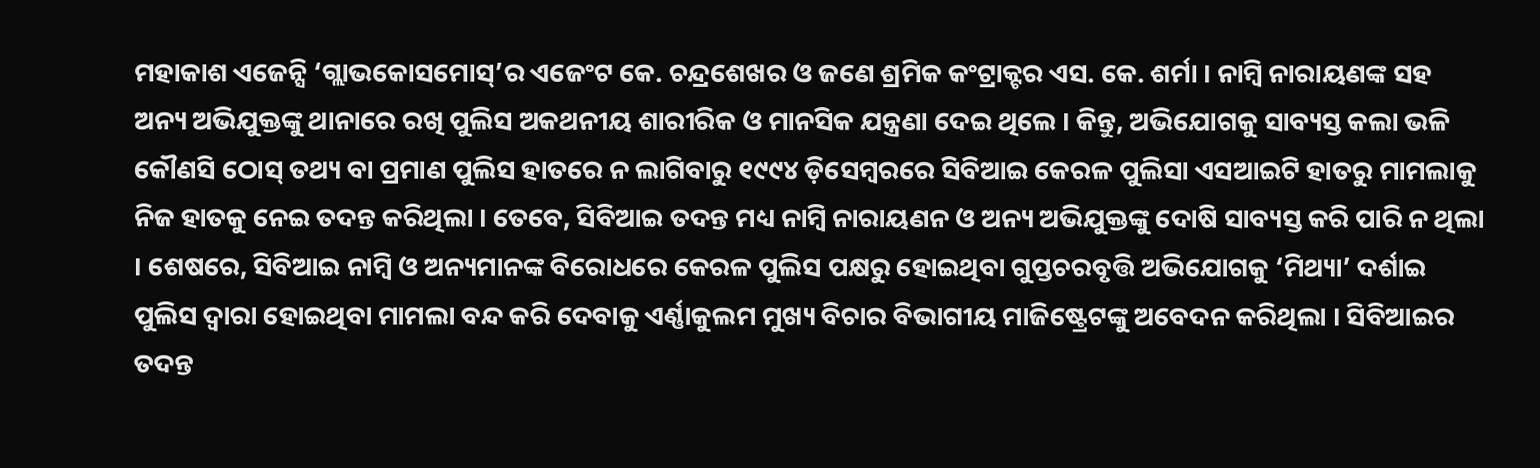ମହାକାଶ ଏଜେନ୍ସି ‘ଗ୍ଲାଭକୋସମୋସ୍’ର ଏଜେଂଟ କେ. ଚନ୍ଦ୍ରଶେଖର ଓ ଜଣେ ଶ୍ରମିକ କଂଟ୍ରାକ୍ଟର ଏସ. କେ. ଶର୍ମା । ନାମ୍ବି ନାରାୟଣଙ୍କ ସହ ଅନ୍ୟ ଅଭିଯୁକ୍ତଙ୍କୁ ଥାନାରେ ରଖି ପୁଲିସ ଅକଥନୀୟ ଶାରୀରିକ ଓ ମାନସିକ ଯନ୍ତ୍ରଣା ଦେଇ ଥିଲେ । କିନ୍ତୁ, ଅଭିଯୋଗକୁ ସାବ୍ୟସ୍ତ କଲା ଭଳି କୌଣସି ଠୋସ୍ ତଥ୍ୟ ବା ପ୍ରମାଣ ପୁଲିସ ହାତରେ ନ ଲାଗିବାରୁ ୧୯୯୪ ଡ଼ିସେମ୍ବରରେ ସିବିଆଇ କେରଳ ପୁଲିସା ଏସଆଇଟି ହାତରୁ ମାମଲାକୁ ନିଜ ହାତକୁ ନେଇ ତଦନ୍ତ କରିଥିଲା । ତେବେ, ସିବିଆଇ ତଦନ୍ତ ମଧ୍ୟ ନାମ୍ବି ନାରାୟଣନ ଓ ଅନ୍ୟ ଅଭିଯୁକ୍ତଙ୍କୁ ଦୋଷି ସାବ୍ୟସ୍ତ କରି ପାରି ନ ଥିଲା । ଶେଷରେ, ସିବିଆଇ ନାମ୍ବି ଓ ଅନ୍ୟମାନଙ୍କ ବିରୋଧରେ କେରଳ ପୁଲିସ ପକ୍ଷରୁ ହୋଇଥିବା ଗୁପ୍ତଚରବୃତ୍ତି ଅଭିଯୋଗକୁ ‘ମିଥ୍ୟା’ ଦର୍ଶାଇ ପୁଲିସ ଦ୍ୱାରା ହୋଇଥିବା ମାମଲା ବନ୍ଦ କରି ଦେବାକୁ ଏର୍ଣ୍ଣାକୁଲମ ମୁଖ୍ୟ ବିଚାର ବିଭାଗୀୟ ମାଜିଷ୍ଟ୍ରେଟଙ୍କୁ ଅବେଦନ କରିଥିଲା । ସିବିଆଇର ତଦନ୍ତ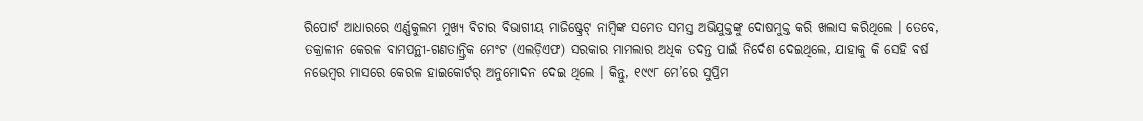ରିପୋର୍ଟ ଆଧାରରେ ଏର୍ଣ୍ଣକୁଲମ ମୁଖ୍ୟ ବିଚାର ବିଭାଗୀୟ ମାଜିଷ୍ଟ୍ରେଟ୍ ନାମ୍ବିଙ୍କ ସମେତ ସମସ୍ତ ଅଭିଯୁକ୍ତଙ୍କୁ ଦୋଷମୁକ୍ତ କରି ଖଲାସ କରିଥିଲେ । ତେବେ, ତକ୍ରାଳୀନ କେରଳ ବାମପନ୍ଥୀ-ଗଣତାନ୍ତ୍ରିକ ମେଂଟ (ଏଲଡ଼ିଏଫ) ସରକାର ମାମଲାର ଅଧିକ ତଦନ୍ତ ପାଇଁ ନିର୍ଦେଶ ଦେଇଥିଲେ, ଯାହାକୁ କି ସେହି ବର୍ଷ ନଭେମ୍ବର ମାସରେ କେରଳ ହାଇକୋର୍ଟର୍ ଅନୁମୋଦନ ଦେଇ ଥିଲେ । କିନ୍ତୁ, ୧୯୯୮ ମେ’ରେ ସୁପ୍ରିମ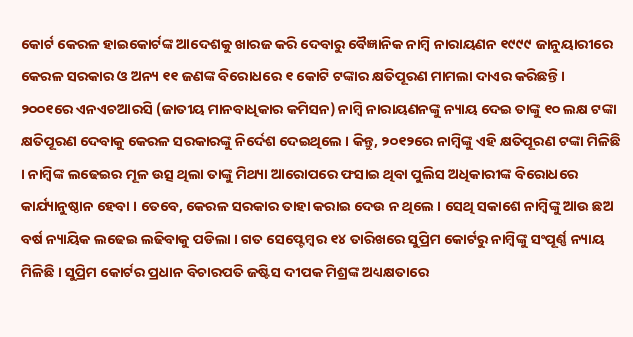କୋର୍ଟ କେରଳ ହାଇକୋର୍ଟଙ୍କ ଆଦେଶକୁ ଖାରଜ କରି ଦେବାରୁ ବୈଜ୍ଞାନିକ ନାମ୍ବି ନାରାୟଣନ ୧୯୯୯ ଜାନୁୟାରୀରେ କେରଳ ସରକାର ଓ ଅନ୍ୟ ୧୧ ଜଣଙ୍କ ବିରୋଧରେ ୧ କୋଟି ଟଙ୍କାର କ୍ଷତିପୂରଣ ମାମଲା ଦାଏର କରିଛନ୍ତି ।
୨୦୦୧ରେ ଏନଏଚଆରସି (ଜାତୀୟ ମାନବାଧିକାର କମିସନ) ନାମ୍ବି ନାରାୟଣନଙ୍କୁ ନ୍ୟାୟ ଦେଇ ତାଙ୍କୁ ୧୦ ଲକ୍ଷ ଟଙ୍କା କ୍ଷତିପୂରଣ ଦେବାକୁ କେରଳ ସରକାରଙ୍କୁ ନିର୍ଦେଶ ଦେଇଥିଲେ । କିନ୍ତୁ, ୨୦୧୨ରେ ନାମ୍ବିଙ୍କୁ ଏହି କ୍ଷତିପୂରଣ ଟଙ୍କା ମିଳିଛି । ନାମ୍ବିଙ୍କ ଲଢେଇର ମୂଳ ଉତ୍ସ ଥିଲା ତାଙ୍କୁ ମିଥ୍ୟା ଆରୋପରେ ଫସାଇ ଥିବା ପୁଲିସ ଅଧିକାରୀଙ୍କ ବିରୋଧରେ କାର୍ଯ୍ୟାନୁଷ୍ଠାନ ହେବା । ତେବେ, କେରଳ ସରକାର ତାହା କରାଇ ଦେଉ ନ ଥିଲେ । ସେଥି ସକାଶେ ନାମ୍ବିଙ୍କୁ ଆଉ ଛଅ ବର୍ଷ ନ୍ୟାୟିକ ଲଢେଇ ଲଢିବାକୁ ପଡିଲା । ଗତ ସେପ୍ଟେମ୍ବର ୧୪ ତାରିଖରେ ସୁପ୍ରିମ କୋର୍ଟରୁ ନାମ୍ବିଙ୍କୁ ସଂପୂର୍ଣ୍ଣ ନ୍ୟାୟ ମିଳିଛି । ସୁପ୍ରିମ କୋର୍ଟର ପ୍ରଧାନ ବିଚାରପତି ଜଷ୍ଟିସ ଦୀପକ ମିଶ୍ରଙ୍କ ଅଧ୍ୟକ୍ଷତାରେ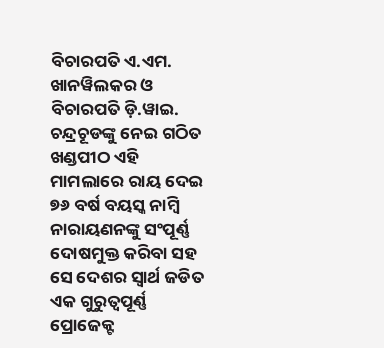ବିଚାରପତି ଏ.ଏମ. ଖାନୱିଲକର ଓ ବିଚାରପତି ଡ଼ି.ୱାଇ. ଚନ୍ଦ୍ରଚୂଡଙ୍କୁ ନେଇ ଗଠିତ ଖଣ୍ଡପୀଠ ଏହି ମାମଲାରେ ରାୟ ଦେଇ ୭୬ ବର୍ଷ ବୟସ୍କ ନାମ୍ବି ନାରାୟଣନଙ୍କୁ ସଂପୂର୍ଣ୍ଣ ଦୋଷମୁକ୍ତ କରିବା ସହ ସେ ଦେଶର ସ୍ୱାର୍ଥ ଜଡିତ ଏକ ଗୁରୁତ୍ୱପୂର୍ଣ୍ଣ ପ୍ରୋଜେକ୍ଟ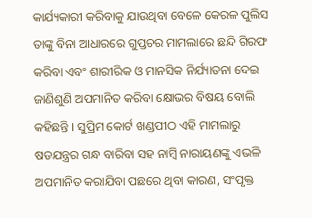କାର୍ଯ୍ୟକାରୀ କରିବାକୁ ଯାଉଥିବା ବେଳେ କେରଳ ପୁଲିସ ତାଙ୍କୁ ବିନା ଆଧାରରେ ଗୁପ୍ତଚର ମାମଲାରେ ଛନ୍ଦି ଗିରଫ କରିବା ଏବଂ ଶାରୀରିକ ଓ ମାନସିକ ନିର୍ଯ୍ୟାତନା ଦେଇ ଜାଣିଶୁଣି ଅପମାନିତ କରିବା କ୍ଷୋଭର ବିଷୟ ବୋଲି କହିଛନ୍ତି । ସୁପ୍ରିମ କୋର୍ଟ ଖଣ୍ଡପୀଠ ଏହି ମାମଲାରୁ ଷଡଯନ୍ତ୍ରର ଗନ୍ଧ ବାରିବା ସହ ନାମ୍ବି ନାରାୟଣଙ୍କୁ ଏଭଳି ଅପମାନିତ କରାଯିବା ପଛରେ ଥିବା କାରଣ, ସଂପୃକ୍ତ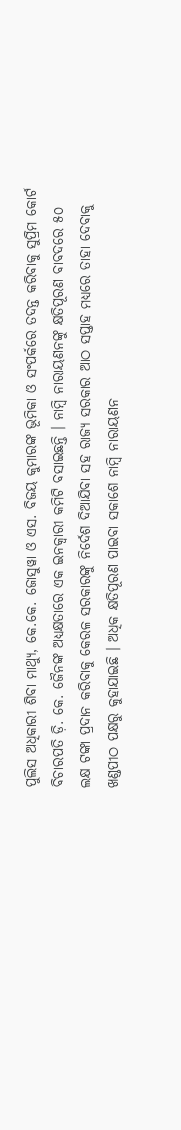ପୁଲିସ ଅଧିକାରୀ ଶିବା ମାଥ୍ୟୁ, କେ.କେ. ଜୋସୁୱା ଓ ଏସ. ବିଜୟ କୁମାରଙ୍କ ଭୂମିକା ଓ ସଂପର୍କରେ ତଦନ୍ତ କରିବାକୁ ସୁପ୍ରିମ କୋର୍ଟ ବିଚାରପତି ଡ଼ି. କେ. ଜୈନଙ୍କ ଅଧ୍ୟକ୍ଷତାରେ ଏକ ଇନକ୍ୱାରୀ କମିଟି ବସାଇଛନ୍ତି । ନାମ୍ବି ନାରାୟଣନଙ୍କୁ କ୍ଷତିପୂରଣ ବାବଦରେ ୫୦ ଲକ୍ଷ ଟଙ୍କା ପ୍ରଦାନ କରିବାକୁ କେରଳ ସରକାରଙ୍କୁ ନିର୍ଦେଶ ଦିଆଯିବା ସହ ରାଜ୍ୟ ସରକାର ଆଠ ସପ୍ତାହ ମଧ୍ୟରେ ତାହା ଦେବାକୁ ଖଣ୍ଡପୀଠ ପକ୍ଷରୁ କୁହାଯାଇଛି । ଅଧିକ କ୍ଷତିପୂରଣ ପାଇବା ସକାଶେ ନାମ୍ବି ନାରାୟଣନ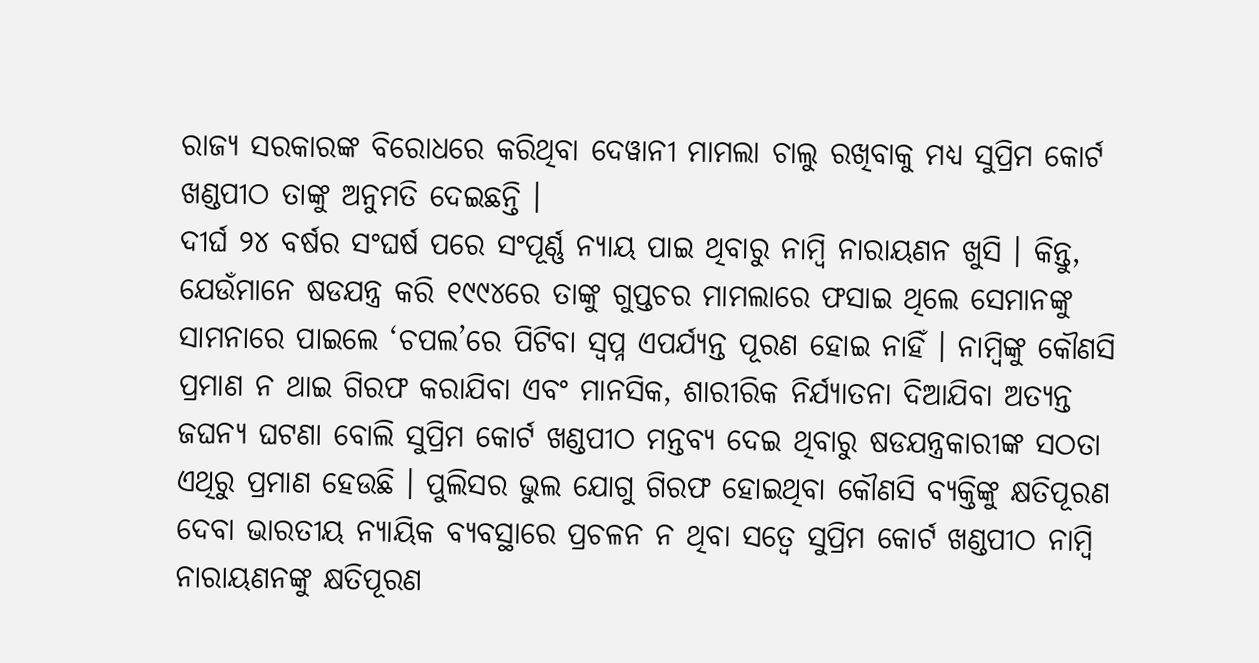ରାଜ୍ୟ ସରକାରଙ୍କ ବିରୋଧରେ କରିଥିବା ଦେୱାନୀ ମାମଲା ଚାଲୁ ରଖିବାକୁ ମଧ୍ୟ ସୁପ୍ରିମ କୋର୍ଟ ଖଣ୍ଡପୀଠ ତାଙ୍କୁ ଅନୁମତି ଦେଇଛନ୍ତି ।
ଦୀର୍ଘ ୨୪ ବର୍ଷର ସଂଘର୍ଷ ପରେ ସଂପୂର୍ଣ୍ଣ ନ୍ୟାୟ ପାଇ ଥିବାରୁ ନାମ୍ବି ନାରାୟଣନ ଖୁସି । କିନ୍ତୁ, ଯେଉଁମାନେ ଷଡଯନ୍ତ୍ର କରି ୧୯୯୪ରେ ତାଙ୍କୁ ଗୁପ୍ତଚର ମାମଲାରେ ଫସାଇ ଥିଲେ ସେମାନଙ୍କୁ ସାମନାରେ ପାଇଲେ ‘ଚପଲ’ରେ ପିଟିବା ସ୍ୱପ୍ନ ଏପର୍ଯ୍ୟନ୍ତ ପୂରଣ ହୋଇ ନାହିଁ । ନାମ୍ବିଙ୍କୁ କୌଣସି ପ୍ରମାଣ ନ ଥାଇ ଗିରଫ କରାଯିବା ଏବଂ ମାନସିକ, ଶାରୀରିକ ନିର୍ଯ୍ୟାତନା ଦିଆଯିବା ଅତ୍ୟନ୍ତ ଜଘନ୍ୟ ଘଟଣା ବୋଲି ସୁପ୍ରିମ କୋର୍ଟ ଖଣ୍ଡପୀଠ ମନ୍ତବ୍ୟ ଦେଇ ଥିବାରୁ ଷଡଯନ୍ତ୍ରକାରୀଙ୍କ ସଠତା ଏଥିରୁ ପ୍ରମାଣ ହେଉଛି । ପୁଲିସର ଭୁଲ ଯୋଗୁ ଗିରଫ ହୋଇଥିବା କୌଣସି ବ୍ୟକ୍ତିଙ୍କୁ କ୍ଷତିପୂରଣ ଦେବା ଭାରତୀୟ ନ୍ୟାୟିକ ବ୍ୟବସ୍ଥାରେ ପ୍ରଚଳନ ନ ଥିବା ସତ୍ୱେ ସୁପ୍ରିମ କୋର୍ଟ ଖଣ୍ଡପୀଠ ନାମ୍ବି ନାରାୟଣନଙ୍କୁ କ୍ଷତିପୂରଣ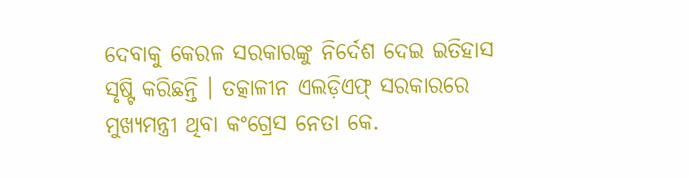ଦେବାକୁ କେରଳ ସରକାରଙ୍କୁ ନିର୍ଦେଶ ଦେଇ ଇତିହାସ ସୃଷ୍ଟି କରିଛନ୍ତି । ତତ୍କାଳୀନ ଏଲଡ଼ିଏଫ୍ ସରକାରରେ ମୁଖ୍ୟମନ୍ତ୍ରୀ ଥିବା କଂଗ୍ରେସ ନେତା କେ.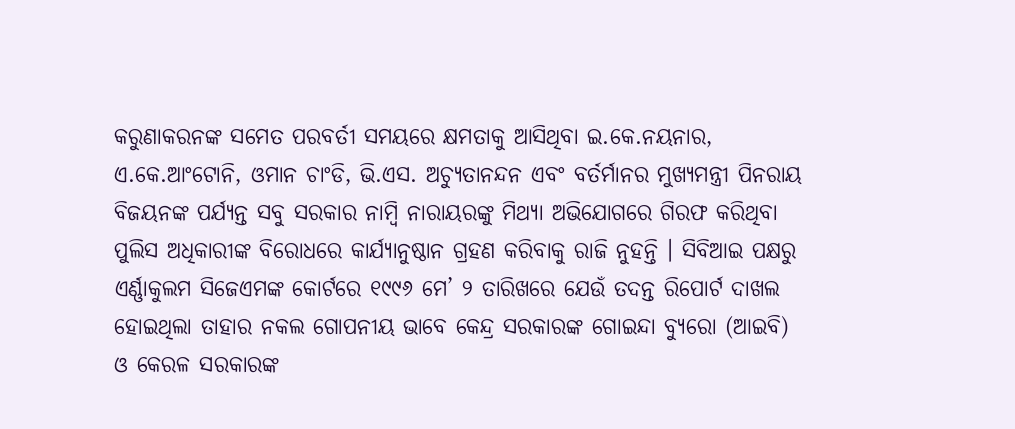କରୁଣାକରନଙ୍କ ସମେତ ପରବର୍ତୀ ସମୟରେ କ୍ଷମତାକୁ ଆସିଥିବା ଇ.କେ.ନୟନାର, ଏ.କେ.ଆଂଟୋନି, ଓମାନ ଚାଂଡି, ଭି.ଏସ. ଅଚ୍ୟୁତାନନ୍ଦନ ଏବଂ ବର୍ତର୍ମାନର ମୁଖ୍ୟମନ୍ତ୍ରୀ ପିନରାୟ ବିଜୟନଙ୍କ ପର୍ଯ୍ୟନ୍ତ ସବୁ ସରକାର ନାମ୍ବି ନାରାୟରଙ୍କୁ ମିଥ୍ୟା ଅଭିଯୋଗରେ ଗିରଫ କରିଥିବା ପୁଲିସ ଅଧିକାରୀଙ୍କ ବିରୋଧରେ କାର୍ଯ୍ୟାନୁଷ୍ଠାନ ଗ୍ରହଣ କରିବାକୁ ରାଜି ନୁହନ୍ତି । ସିବିଆଇ ପକ୍ଷରୁ ଏର୍ଣ୍ଣାକୁଲମ ସିଜେଏମଙ୍କ କୋର୍ଟରେ ୧୯୯୬ ମେ’ ୨ ତାରିଖରେ ଯେଉଁ ତଦନ୍ତ ରିପୋର୍ଟ ଦାଖଲ ହୋଇଥିଲା ତାହାର ନକଲ ଗୋପନୀୟ ଭାବେ କେନ୍ଦ୍ର ସରକାରଙ୍କ ଗୋଇନ୍ଦା ବ୍ୟୁରୋ (ଆଇବି) ଓ କେରଳ ସରକାରଙ୍କ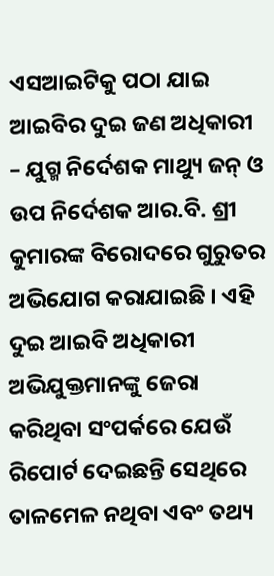ଏସଆଇଟିକୁ ପଠା ଯାଇ ଆଇବିର ଦୁଇ ଜଣ ଅଧିକାରୀ – ଯୁଗ୍ମ ନିର୍ଦେଶକ ମାଥ୍ୟୁ ଜନ୍ ଓ ଉପ ନିର୍ଦେଶକ ଆର.ବି. ଶ୍ରୀ କୁମାରଙ୍କ ବିରୋଦରେ ଗୁରୁତର ଅଭିଯୋଗ କରାଯାଇଛି । ଏହି ଦୁଇ ଆଇବି ଅଧିକାରୀ ଅଭିଯୁକ୍ତମାନଙ୍କୁ ଜେରା କରିଥିବା ସଂପର୍କରେ ଯେଉଁ ରିପୋର୍ଟ ଦେଇଛନ୍ତି ସେଥିରେ ତାଳମେଳ ନଥିବା ଏବଂ ତଥ୍ୟ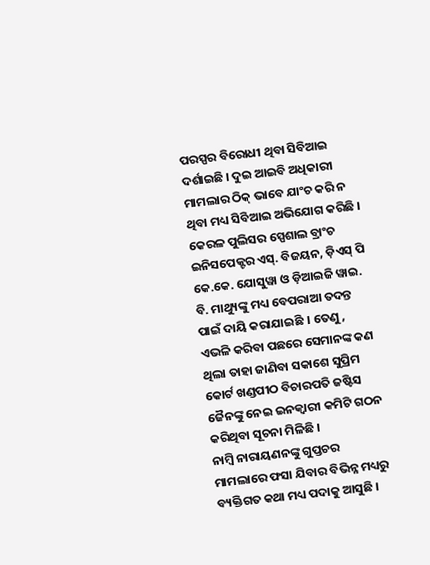ପରସ୍ପର ବିରୋଧୀ ଥିବା ସିବିଆଇ ଦର୍ଶାଇଛି । ଦୁଇ ଆଇବି ଅଧିକାରୀ ମାମଲାର ଠିକ୍ ଭାବେ ଯାଂଚ କରି ନ ଥିବା ମଧ୍ୟ ସିବିଆଇ ଅଭିଯୋଗ କରିଛି । କେରଳ ପୁଲିସର ସ୍ପେଶାଲ ବ୍ରାଂଚ ଇନିସପେକ୍ଟର ଏସ୍. ବିଜୟନ, ଡ଼ିଏସ୍ ପି କେ.କେ. ଯୋସୁୱା ଓ ଡ଼ିଆଇଜି ୱାଇ. ବି. ମାଥ୍ୟୁଙ୍କୁ ମଧ୍ୟ ବେପରାଆ ତଦନ୍ତ ପାଇଁ ଦାୟି କରାଯାଇଛି । ତେଣୁ, ଏଭଳି କରିବା ପଛରେ ସେମାନଙ୍କ କଣ ଥିଲା ତାହା ଜାଣିବା ସକାଶେ ସୁପ୍ରିମ କୋର୍ଟ ଖଣ୍ଡପୀଠ ବିଚାରପତି ଜଷ୍ଟିସ ଜୈନଙ୍କୁ ନେଇ ଇନକ୍ୱାରୀ କମିଟି ଗଠନ କରିଥିବା ସୂଚନା ମିଳିଛି ।
ନାମ୍ବି ନାରାୟଣନଙ୍କୁ ଗୁପ୍ତଚର ମାମଲାରେ ଫସା ଯିବାର ବିଭିନ୍ନ ମଧ୍ୟରୁ ବ୍ୟକ୍ତିଗତ କଥା ମଧ୍ୟ ପଦାକୁ ଆସୁଛି ।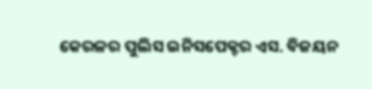କେରଳର ପୁଲିସ ଇନିସପେକ୍ଟର ଏସ. ବିଜୟନ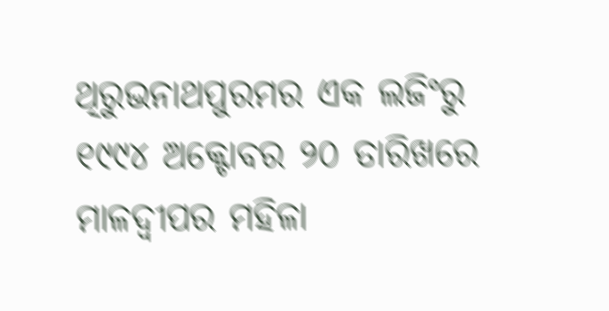ଥିରୁଭନାଥପୁରମର ଏକ ଲଜିଂରୁ ୧୯୯୪ ଅକ୍ଟୋବର ୨୦ ତାରିଖରେ ମାଳଦ୍ୱୀପର ମହିଳା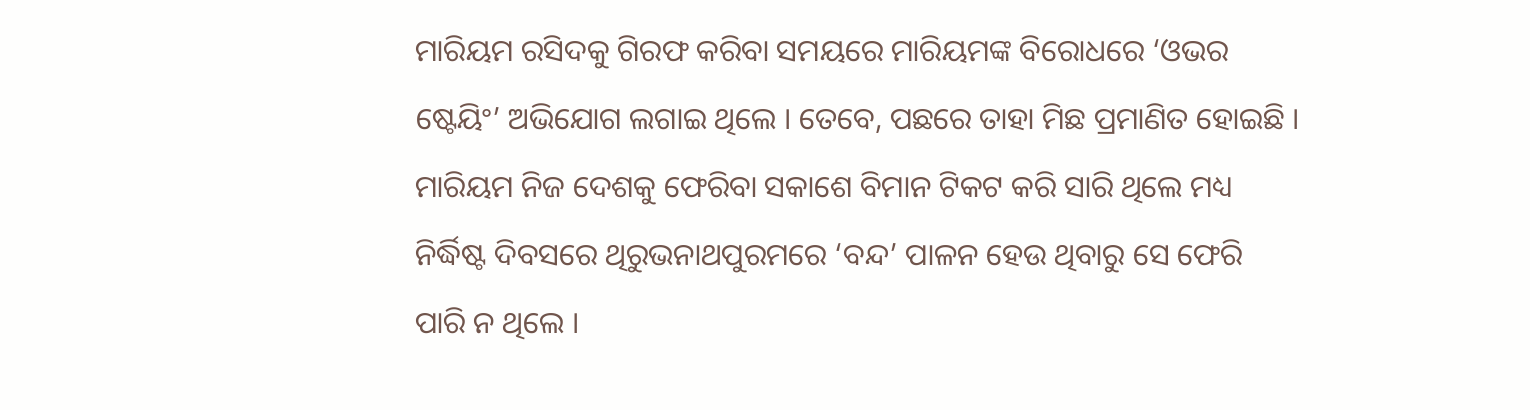ମାରିୟମ ରସିଦକୁ ଗିରଫ କରିବା ସମୟରେ ମାରିୟମଙ୍କ ବିରୋଧରେ ‘ଓଭର ଷ୍ଟେୟିଂ’ ଅଭିଯୋଗ ଲଗାଇ ଥିଲେ । ତେବେ, ପଛରେ ତାହା ମିଛ ପ୍ରମାଣିତ ହୋଇଛି । ମାରିୟମ ନିଜ ଦେଶକୁ ଫେରିବା ସକାଶେ ବିମାନ ଟିକଟ କରି ସାରି ଥିଲେ ମଧ୍ୟ ନିର୍ଦ୍ଧିଷ୍ଟ ଦିବସରେ ଥିରୁଭନାଥପୁରମରେ ‘ବନ୍ଦ’ ପାଳନ ହେଉ ଥିବାରୁ ସେ ଫେରି ପାରି ନ ଥିଲେ ।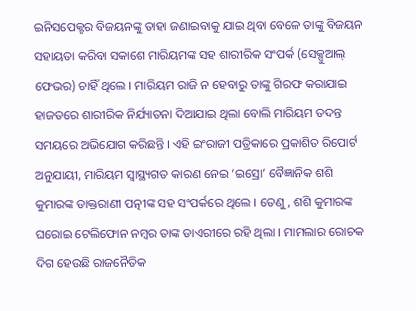ଇନିସପେକ୍ଟର ବିଜୟନଙ୍କୁ ତାହା ଜଣାଇବାକୁ ଯାଇ ଥିବା ବେଳେ ତାଙ୍କୁ ବିଜୟନ ସହାୟତା କରିବା ସକାଶେ ମାରିୟମଙ୍କ ସହ ଶାରୀରିକ ସଂପର୍କ (ସେକ୍ସୁଆଲ୍ ଫେଭର) ଚାହିଁ ଥିଲେ । ମାରିୟମ ରାଜି ନ ହେବାରୁ ତାଙ୍କୁ ଗିରଫ କରାଯାଇ ହାଜତରେ ଶାରୀରିକ ନିର୍ଯ୍ୟାତନା ଦିଆଯାଇ ଥିଲା ବୋଲି ମାରିୟମ ତଦନ୍ତ ସମୟରେ ଅଭିଯୋଗ କରିଛନ୍ତି । ଏହି ଇଂରାଜୀ ପତ୍ରିକାରେ ପ୍ରକାଶିତ ରିପୋର୍ଟ ଅନୁଯାୟୀ, ମାରିୟମ ସ୍ୱାସ୍ଥ୍ୟଗତ କାରଣ ନେଇ ‘ଇସ୍ରୋ’ ବୈଜ୍ଞାନିକ ଶଶି କୁମାରଙ୍କ ଡାକ୍ତରାଣୀ ପତ୍ନୀଙ୍କ ସହ ସଂପର୍କରେ ଥିଲେ । ତେଣୁ, ଶଶି କୁମାରଙ୍କ ଘରୋଇ ଟେଲିଫୋନ ନମ୍ବର ତାଙ୍କ ଡାଏରୀରେ ରହି ଥିଲା । ମାମଲାର ରୋଚକ ଦିଗ ହେଉଛି ରାଜନୈତିକ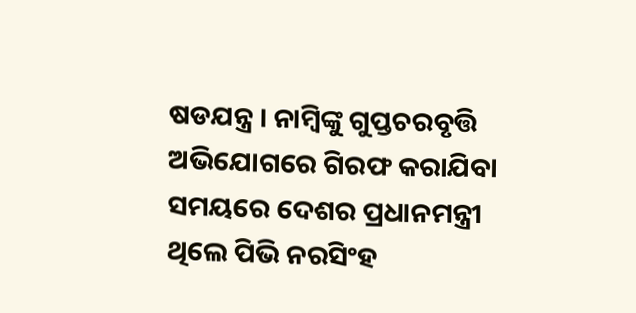ଷଡଯନ୍ତ୍ର । ନାମ୍ବିଙ୍କୁ ଗୁପ୍ତଚରବୃତ୍ତି ଅଭିଯୋଗରେ ଗିରଫ କରାଯିବା ସମୟରେ ଦେଶର ପ୍ରଧାନମନ୍ତ୍ରୀ ଥିଲେ ପିଭି ନରସିଂହ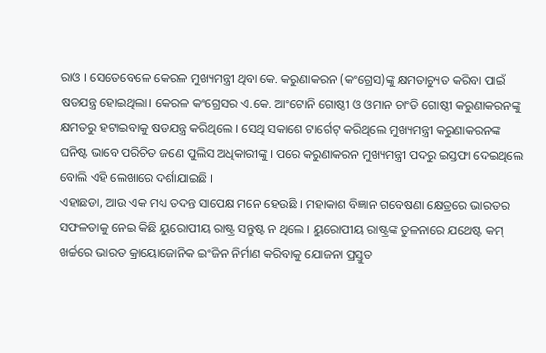ରାଓ । ସେତେବେଳେ କେରଳ ମୁଖ୍ୟମନ୍ତ୍ରୀ ଥିବା କେ. କରୁଣାକରନ (କଂଗ୍ରେସ)ଙ୍କୁ କ୍ଷମତାଚ୍ୟୁତ କରିବା ପାଇଁ ଷଡଯନ୍ତ୍ର ହୋଇଥିଲା। କେରଳ କଂଗ୍ରେସର ଏ.କେ. ଆଂଟୋନି ଗୋଷ୍ଠୀ ଓ ଓମାନ ଚାଂଡି ଗୋଷ୍ଠୀ କରୁଣାକରନଙ୍କୁ କ୍ଷମତରୁ ହଟାଇବାକୁ ଷଡଯନ୍ତ୍ର କରିଥିଲେ । ସେଥି ସକାଶେ ଟାର୍ଗେଟ୍ କରିଥିଲେ ମୁଖ୍ୟମନ୍ତ୍ରୀ କରୁଣାକରନଙ୍କ ଘନିଷ୍ଟ ଭାବେ ପରିଚିତ ଜଣେ ପୁଲିସ ଅଧିକାରୀଙ୍କୁ । ପରେ କରୁଣାକରନ ମୁଖ୍ୟମନ୍ତ୍ରୀ ପଦରୁ ଇସ୍ତଫା ଦେଇଥିଲେ ବୋଲି ଏହି ଲେଖାରେ ଦର୍ଶାଯାଇଛି ।
ଏହାଛଡା, ଆଉ ଏକ ମଧ୍ୟ ତଦନ୍ତ ସାପେକ୍ଷ ମନେ ହେଉଛି । ମହାକାଶ ବିଜ୍ଞାନ ଗବେଷଣା କ୍ଷେତ୍ରରେ ଭାରତର ସଫଳତାକୁ ନେଇ କିଛି ୟୁରୋପୀୟ ରାଷ୍ଟ୍ର ସନ୍ତୁଷ୍ଟ ନ ଥିଲେ । ୟୁରୋପୀୟ ରାଷ୍ଟ୍ରଙ୍କ ତୁଳନାରେ ଯଥେଷ୍ଟ କମ୍ ଖର୍ଚ୍ଚରେ ଭାରତ କ୍ରାୟୋଜୋନିକ ଇଂଜିନ ନିର୍ମାଣ କରିବାକୁ ଯୋଜନା ପ୍ରସ୍ତୁତ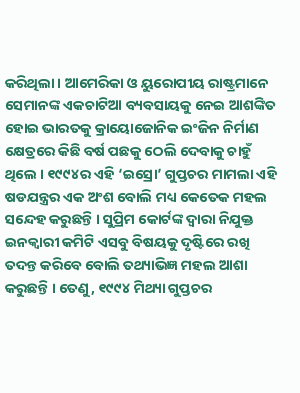କରିଥିଲା । ଆମେରିକା ଓ ୟୁରୋପୀୟ ରାଷ୍ଟ୍ରମାନେ ସେମାନଙ୍କ ଏକଚାଟିଆ ବ୍ୟବସାୟକୁ ନେଇ ଆଶଙ୍କିତ ହୋଇ ଭାରତକୁ କ୍ରାୟୋଜୋନିକ ଇଂଜିନ ନିର୍ମାଣ କ୍ଷେତ୍ରରେ କିଛି ବର୍ଷ ପଛକୁ ଠେଲି ଦେବାକୁ ଚାହୁଁ ଥିଲେ । ୧୯୯୪ର ଏହି ‘ଇସ୍ରୋ’ ଗୁପ୍ତଚର ମାମଲା ଏହି ଷଡଯନ୍ତ୍ରର ଏକ ଅଂଶ ବୋଲି ମଧ୍ୟ କେତେକ ମହଲ ସନ୍ଦେହ କରୁଛନ୍ତି । ସୁପ୍ରିମ କୋର୍ଟଙ୍କ ଦ୍ୱାରା ନିଯୁକ୍ତ ଇନକ୍ୱାରୀ କମିଟି ଏସବୁ ବିଷୟକୁ ଦୃଷ୍ଟିରେ ରଖି ତଦନ୍ତ କରିବେ ବୋଲି ତଥ୍ୟାଭିଜ୍ଞ ମହଲ ଆଶା କରୁଛନ୍ତି । ତେଣୁ, ୧୯୯୪ ମିଥ୍ୟା ଗୁପ୍ତଚର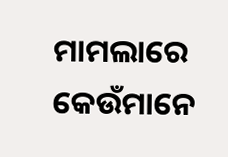ମାମଲାରେ କେଉଁମାନେ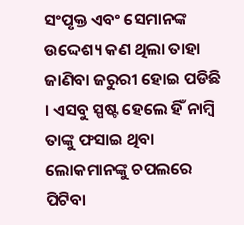ସଂପୃକ୍ତ ଏବଂ ସେମାନଙ୍କ ଉଦ୍ଦେଶ୍ୟ କଣ ଥିଲା ତାହା ଜାଣିବା ଜରୁରୀ ହୋଇ ପଡିଛି । ଏସବୁ ସ୍ପଷ୍ଟ ହେଲେ ହିଁ ନାମ୍ବି ତାଙ୍କୁ ଫସାଇ ଥିବା ଲୋକମାନଙ୍କୁ ଚପଲରେ ପିଟିବା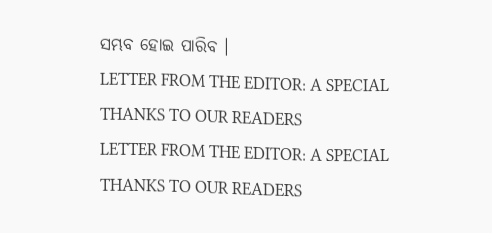ସମ୍ଭବ ହୋଇ ପାରିବ ।
LETTER FROM THE EDITOR: A SPECIAL THANKS TO OUR READERS
LETTER FROM THE EDITOR: A SPECIAL THANKS TO OUR READERS